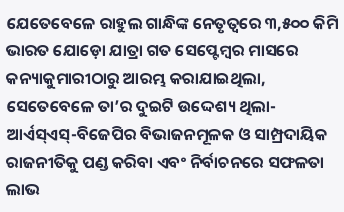ଯେତେବେଳେ ରାହୁଲ ଗାନ୍ଧିଙ୍କ ନେତୃତ୍ବରେ ୩,୫୦୦ କିମି ଭାରତ ଯୋଡ଼ୋ ଯାତ୍ରା ଗତ ସେପ୍ଟେମ୍ବର ମାସରେ କନ୍ୟାକୁମାରୀଠାରୁ ଆରମ୍ଭ କରାଯାଇଥିଲା, ସେତେବେଳେ ତା’ର ଦୁଇଟି ଉଦ୍ଦେଶ୍ୟ ଥିଲା- ଆର୍ଏସ୍ଏସ୍-ବିଜେପିର ବିଭାଜନମୂଳକ ଓ ସାମ୍ପ୍ରଦାୟିକ ରାଜନୀତିକୁ ପଣ୍ଡ କରିବା ଏବଂ ନିର୍ବାଚନରେ ସଫଳତା ଲାଭ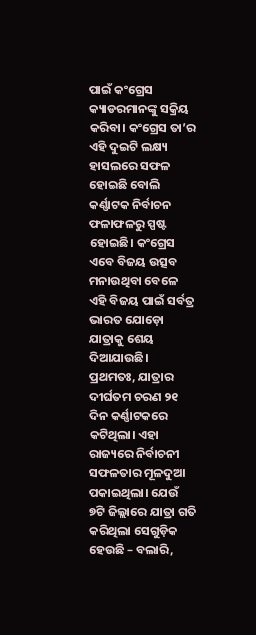ପାଇଁ କଂଗ୍ରେସ କ୍ୟାଡରମାନଙ୍କୁ ସକ୍ରିୟ କରିବା। କଂଗ୍ରେସ ତା’ର ଏହି ଦୁଇଟି ଲକ୍ଷ୍ୟ ହାସଲରେ ସଫଳ ହୋଇଛି ବୋଲି କର୍ଣ୍ଣାଟକ ନିର୍ବାଚନ ଫଳାଫଳରୁ ସ୍ପଷ୍ଟ ହୋଇଛି। କଂଗ୍ରେସ ଏବେ ବିଜୟ ଉତ୍ସବ ମନାଉଥିବା ବେଳେ ଏହି ବିଜୟ ପାଇଁ ସର୍ବତ୍ର ଭାରତ ଯୋଡ଼ୋ ଯାତ୍ରାକୁ ଶେୟ ଦିଆଯାଉଛି।
ପ୍ରଥମତଃ, ଯାତ୍ରାର ଦୀର୍ଘତମ ଚରଣ ୨୧ ଦିନ କର୍ଣ୍ଣାଟକରେ କଟିଥିଲା। ଏହା ରାଜ୍ୟରେ ନିର୍ବାଚନୀ ସଫଳତାର ମୂଳଦୁଆ ପକାଇଥିଲା। ଯେଉଁ ୭ଟି ଜିଲ୍ଲାରେ ଯାତ୍ରା ଗତି କରିଥିଲା ସେଗୁଡ଼ିକ ହେଉଛି – ବଲାରି,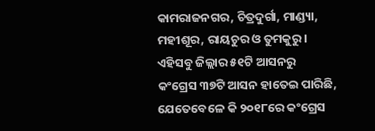କାମରାଜନଗର, ଚିତ୍ରଦୁର୍ଗା, ମାଣ୍ଡ୍ୟା, ମହୀଶୂର, ରାୟଚୁର ଓ ତୁମକୁରୁ। ଏହିସବୁ ଜିଲ୍ଲାର ୫୧ଟି ଆସନରୁ କଂଗ୍ରେସ ୩୭ଟି ଆସନ ହାତେଇ ପାରିଛି, ଯେତେବେଳେ କି ୨୦୧୮ରେ କଂଗ୍ରେସ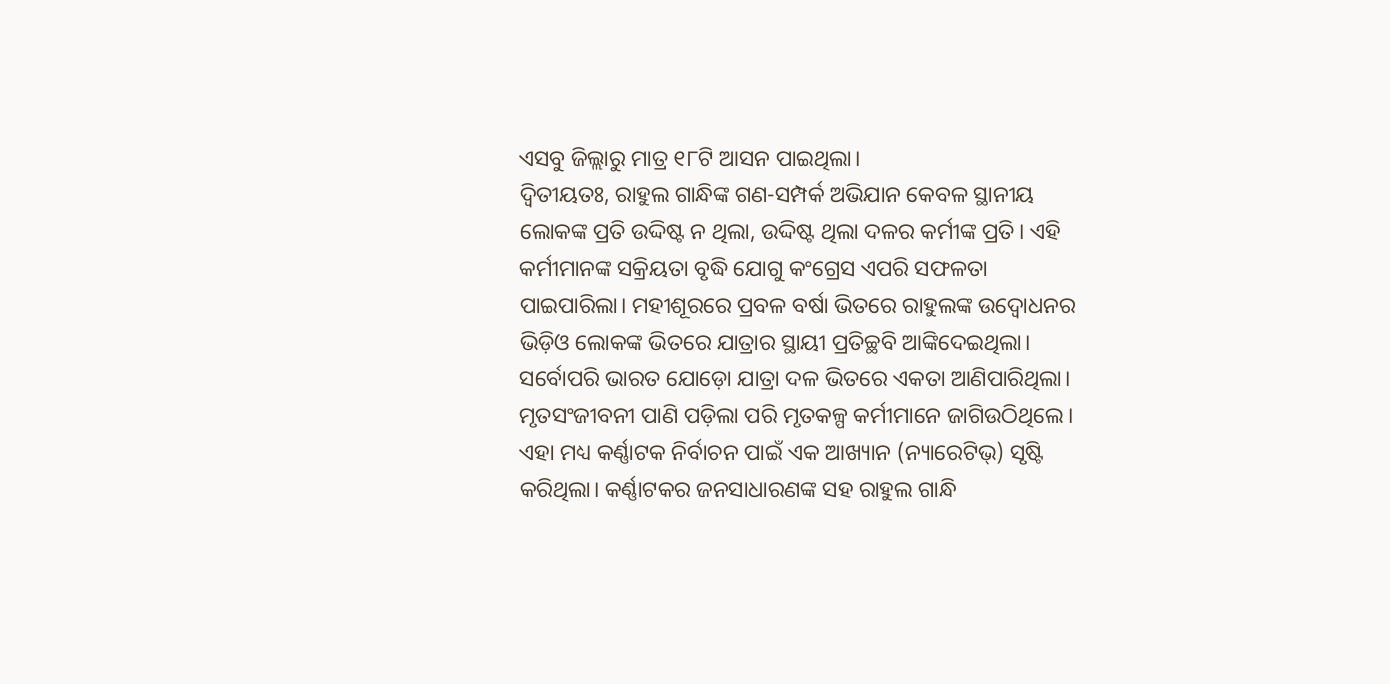ଏସବୁ ଜିଲ୍ଲାରୁ ମାତ୍ର ୧୮ଟି ଆସନ ପାଇଥିଲା।
ଦ୍ବିତୀୟତଃ, ରାହୁଲ ଗାନ୍ଧିଙ୍କ ଗଣ-ସମ୍ପର୍କ ଅଭିଯାନ କେବଳ ସ୍ଥାନୀୟ ଲୋକଙ୍କ ପ୍ରତି ଉଦ୍ଦିଷ୍ଟ ନ ଥିଲା, ଉଦ୍ଦିଷ୍ଟ ଥିଲା ଦଳର କର୍ମୀଙ୍କ ପ୍ରତି। ଏହି କର୍ମୀମାନଙ୍କ ସକ୍ରିୟତା ବୃଦ୍ଧି ଯୋଗୁ କଂଗ୍ରେସ ଏପରି ସଫଳତା ପାଇପାରିଲା। ମହୀଶୂରରେ ପ୍ରବଳ ବର୍ଷା ଭିତରେ ରାହୁଲଙ୍କ ଉଦ୍ବୋଧନର ଭିଡ଼ିଓ ଲୋକଙ୍କ ଭିତରେ ଯାତ୍ରାର ସ୍ଥାୟୀ ପ୍ରତିଚ୍ଛବି ଆଙ୍କିଦେଇଥିଲା।
ସର୍ବୋପରି ଭାରତ ଯୋଡ଼ୋ ଯାତ୍ରା ଦଳ ଭିତରେ ଏକତା ଆଣିପାରିଥିଲା। ମୃତସଂଜୀବନୀ ପାଣି ପଡ଼ିଲା ପରି ମୃତକଳ୍ପ କର୍ମୀମାନେ ଜାଗିଉଠିଥିଲେ। ଏହା ମଧ୍ୟ କର୍ଣ୍ଣାଟକ ନିର୍ବାଚନ ପାଇଁ ଏକ ଆଖ୍ୟାନ (ନ୍ୟାରେଟିଭ୍) ସୃଷ୍ଟି କରିଥିଲା। କର୍ଣ୍ଣାଟକର ଜନସାଧାରଣଙ୍କ ସହ ରାହୁଲ ଗାନ୍ଧି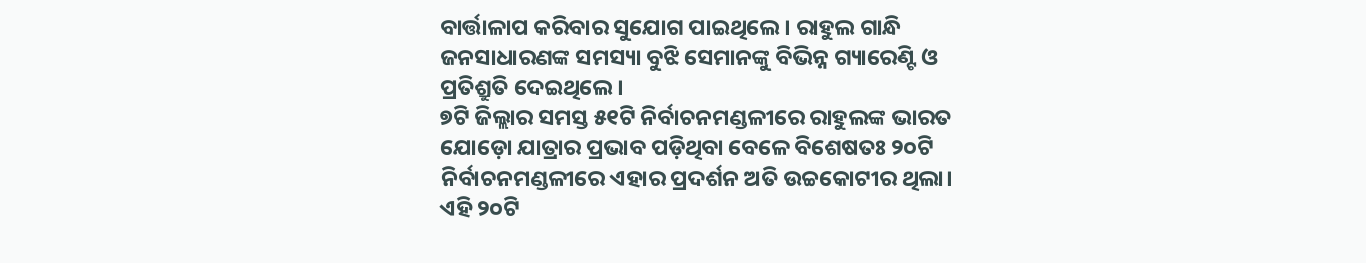ବାର୍ତ୍ତାଳାପ କରିବାର ସୁଯୋଗ ପାଇଥିଲେ। ରାହୁଲ ଗାନ୍ଧି ଜନସାଧାରଣଙ୍କ ସମସ୍ୟା ବୁଝି ସେମାନଙ୍କୁ ବିଭିନ୍ନ ଗ୍ୟାରେଣ୍ଟି ଓ ପ୍ରତିଶ୍ରୁତି ଦେଇଥିଲେ।
୭ଟି ଜିଲ୍ଲାର ସମସ୍ତ ୫୧ଟି ନିର୍ବାଚନମଣ୍ଡଳୀରେ ରାହୁଲଙ୍କ ଭାରତ ଯୋଡ଼ୋ ଯାତ୍ରାର ପ୍ରଭାବ ପଡ଼ିଥିବା ବେଳେ ବିଶେଷତଃ ୨୦ଟି ନିର୍ବାଚନମଣ୍ଡଳୀରେ ଏହାର ପ୍ରଦର୍ଶନ ଅତି ଉଚ୍ଚକୋଟୀର ଥିଲା। ଏହି ୨୦ଟି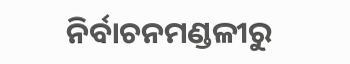ନିର୍ବାଚନମଣ୍ଡଳୀରୁ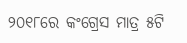୨୦୧୮ରେ କଂଗ୍ରେସ ମାତ୍ର ୫ଟି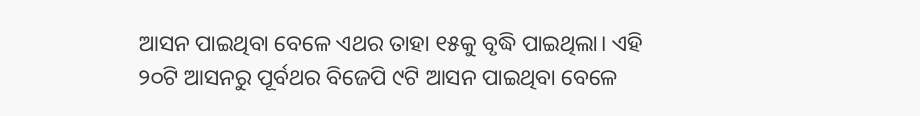ଆସନ ପାଇଥିବା ବେଳେ ଏଥର ତାହା ୧୫କୁ ବୃଦ୍ଧି ପାଇଥିଲା। ଏହି ୨୦ଟି ଆସନରୁ ପୂର୍ବଥର ବିଜେପି ୯ଟି ଆସନ ପାଇଥିବା ବେଳେ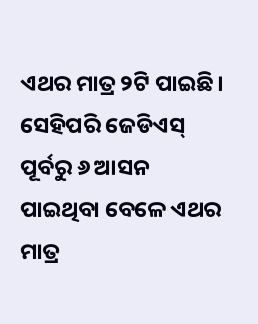ଏଥର ମାତ୍ର ୨ଟି ପାଇଛି। ସେହିପରି ଜେଡିଏସ୍ ପୂର୍ବରୁ ୬ ଆସନ ପାଇଥିବା ବେଳେ ଏଥର ମାତ୍ର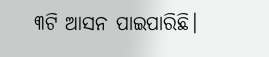୩ଟି ଆସନ ପାଇପାରିଛି।